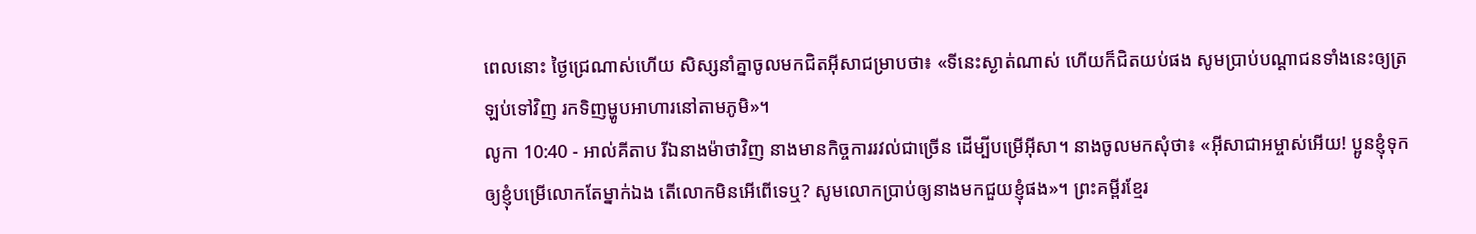ពេលនោះ ថ្ងៃជ្រេណាស់ហើយ សិស្សនាំគ្នាចូលមកជិតអ៊ីសាជម្រាបថា៖ «ទីនេះស្ងាត់ណាស់ ហើយក៏ជិតយប់ផង សូមប្រាប់បណ្ដាជនទាំងនេះឲ្យត្រឡប់ទៅវិញ រកទិញម្ហូបអាហារនៅតាមភូមិ»។
លូកា 10:40 - អាល់គីតាប រីឯនាងម៉ាថាវិញ នាងមានកិច្ចការរវល់ជាច្រើន ដើម្បីបម្រើអ៊ីសា។ នាងចូលមកសុំថា៖ «អ៊ីសាជាអម្ចាស់អើយ! ប្អូនខ្ញុំទុកឲ្យខ្ញុំបម្រើលោកតែម្នាក់ឯង តើលោកមិនអើពើទេឬ? សូមលោកប្រាប់ឲ្យនាងមកជួយខ្ញុំផង»។ ព្រះគម្ពីរខ្មែរ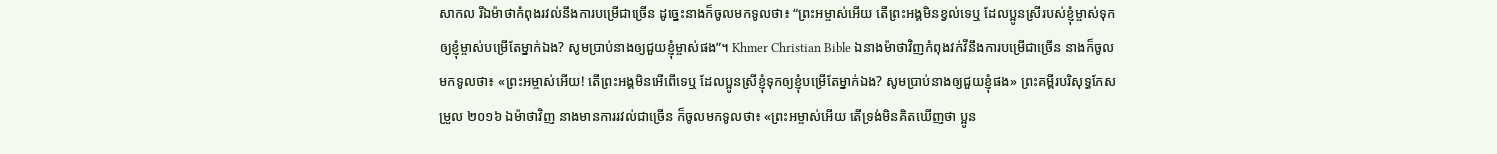សាកល រីឯម៉ាថាកំពុងរវល់នឹងការបម្រើជាច្រើន ដូច្នេះនាងក៏ចូលមកទូលថា៖ “ព្រះអម្ចាស់អើយ តើព្រះអង្គមិនខ្វល់ទេឬ ដែលប្អូនស្រីរបស់ខ្ញុំម្ចាស់ទុកឲ្យខ្ញុំម្ចាស់បម្រើតែម្នាក់ឯង? សូមប្រាប់នាងឲ្យជួយខ្ញុំម្ចាស់ផង”។ Khmer Christian Bible ឯនាងម៉ាថាវិញកំពុងវក់វីនឹងការបម្រើជាច្រើន នាងក៏ចូលមកទូលថា៖ «ព្រះអម្ចាស់អើយ! តើព្រះអង្គមិនអើពើទេឬ ដែលប្អូនស្រីខ្ញុំទុកឲ្យខ្ញុំបម្រើតែម្នាក់ឯង? សូមប្រាប់នាងឲ្យជួយខ្ញុំផង» ព្រះគម្ពីរបរិសុទ្ធកែសម្រួល ២០១៦ ឯម៉ាថាវិញ នាងមានការរវល់ជាច្រើន ក៏ចូលមកទូលថា៖ «ព្រះអម្ចាស់អើយ តើទ្រង់មិនគិតឃើញថា ប្អូន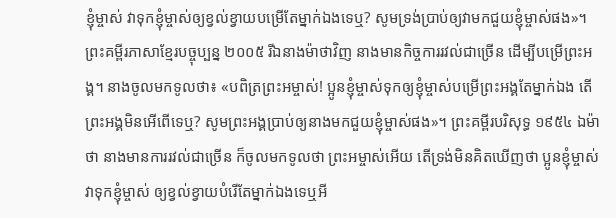ខ្ញុំម្ចាស់ វាទុកខ្ញុំម្ចាស់ឲ្យខ្វល់ខ្វាយបម្រើតែម្នាក់ឯងទេឬ? សូមទ្រង់ប្រាប់ឲ្យវាមកជួយខ្ញុំម្ចាស់ផង»។ ព្រះគម្ពីរភាសាខ្មែរបច្ចុប្បន្ន ២០០៥ រីឯនាងម៉ាថាវិញ នាងមានកិច្ចការរវល់ជាច្រើន ដើម្បីបម្រើព្រះអង្គ។ នាងចូលមកទូលថា៖ «បពិត្រព្រះអម្ចាស់! ប្អូនខ្ញុំម្ចាស់ទុកឲ្យខ្ញុំម្ចាស់បម្រើព្រះអង្គតែម្នាក់ឯង តើព្រះអង្គមិនអើពើទេឬ? សូមព្រះអង្គប្រាប់ឲ្យនាងមកជួយខ្ញុំម្ចាស់ផង»។ ព្រះគម្ពីរបរិសុទ្ធ ១៩៥៤ ឯម៉ាថា នាងមានការរវល់ជាច្រើន ក៏ចូលមកទូលថា ព្រះអម្ចាស់អើយ តើទ្រង់មិនគិតឃើញថា ប្អូនខ្ញុំម្ចាស់ វាទុកខ្ញុំម្ចាស់ ឲ្យខ្វល់ខ្វាយបំរើតែម្នាក់ឯងទេឬអី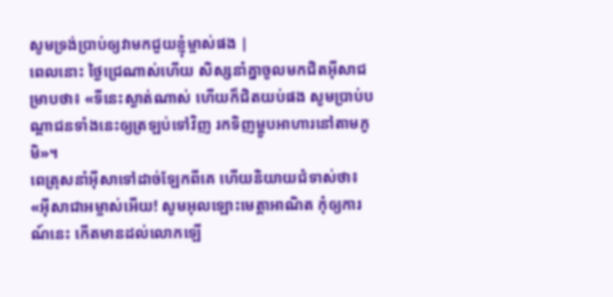សូមទ្រង់ប្រាប់ឲ្យវាមកជួយខ្ញុំម្ចាស់ផង |
ពេលនោះ ថ្ងៃជ្រេណាស់ហើយ សិស្សនាំគ្នាចូលមកជិតអ៊ីសាជម្រាបថា៖ «ទីនេះស្ងាត់ណាស់ ហើយក៏ជិតយប់ផង សូមប្រាប់បណ្ដាជនទាំងនេះឲ្យត្រឡប់ទៅវិញ រកទិញម្ហូបអាហារនៅតាមភូមិ»។
ពេត្រុសនាំអ៊ីសាទៅដាច់ឡែកពីគេ ហើយនិយាយជំទាស់ថា៖ «អ៊ីសាជាអម្ចាស់អើយ! សូមអុលឡោះមេត្ដាអាណិត កុំឲ្យការណ៍នេះ កើតមានដល់លោកឡើ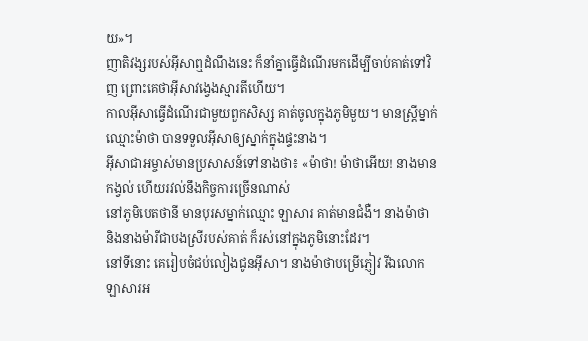យ»។
ញាតិវង្សរបស់អ៊ីសាឮដំណឹងនេះ ក៏នាំគ្នាធ្វើដំណើរមកដើម្បីចាប់គាត់ទៅវិញ ព្រោះគេថាអ៊ីសាវង្វេងស្មារតីហើយ។
កាលអ៊ីសាធ្វើដំណើរជាមួយពួកសិស្ស គាត់ចូលក្នុងភូមិមួយ។ មានស្ដ្រីម្នាក់ឈ្មោះម៉ាថា បានទទួលអ៊ីសាឲ្យស្នាក់ក្នុងផ្ទះនាង។
អ៊ីសាជាអម្ចាស់មានប្រសាសន៍ទៅនាងថា៖ «ម៉ាថា! ម៉ាថាអើយ! នាងមានកង្វល់ ហើយរវល់នឹងកិច្ចការច្រើនណាស់
នៅភូមិបេតថានី មានបុរសម្នាក់ឈ្មោះ ឡាសារ គាត់មានជំងឺ។ នាងម៉ាថា និងនាងម៉ារីជាបងស្រីរបស់គាត់ ក៏រស់នៅក្នុងភូមិនោះដែរ។
នៅទីនោះ គេរៀបចំជប់លៀងជូនអ៊ីសា។ នាងម៉ាថាបម្រើភ្ញៀវ រីឯលោកឡាសារអ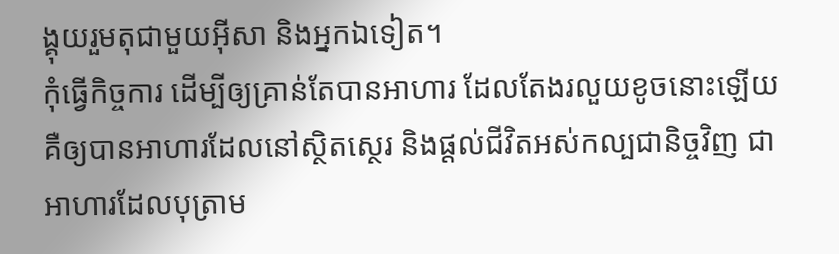ង្គុយរួមតុជាមួយអ៊ីសា និងអ្នកឯទៀត។
កុំធ្វើកិច្ចការ ដើម្បីឲ្យគ្រាន់តែបានអាហារ ដែលតែងរលួយខូចនោះឡើយ គឺឲ្យបានអាហារដែលនៅស្ថិតស្ថេរ និងផ្ដល់ជីវិតអស់កល្បជានិច្ចវិញ ជាអាហារដែលបុត្រាម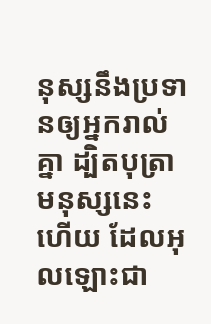នុស្សនឹងប្រទានឲ្យអ្នករាល់គ្នា ដ្បិតបុត្រាមនុស្សនេះហើយ ដែលអុលឡោះជា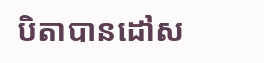បិតាបានដៅស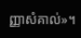ញ្ញាសំគាល់»។